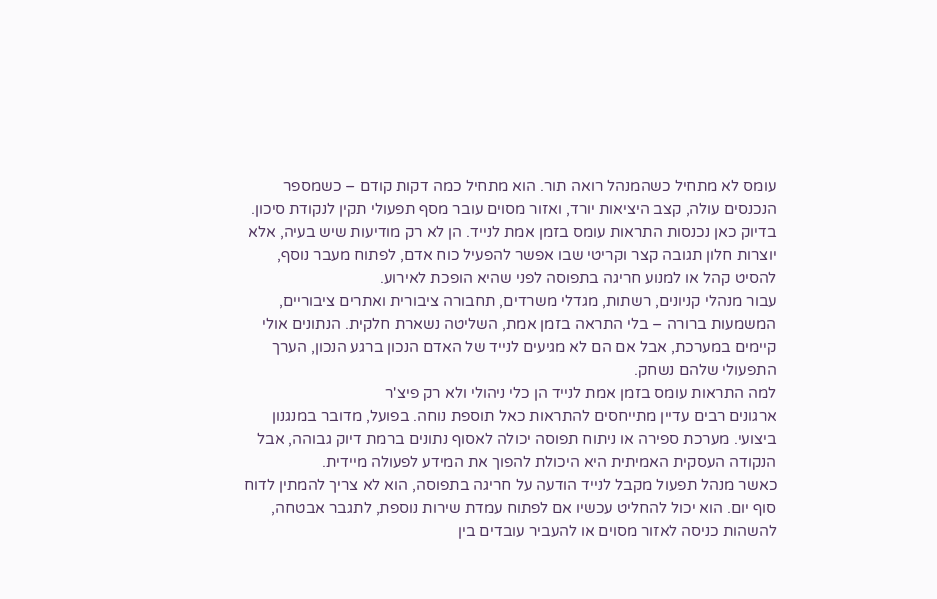עומס לא מתחיל כשהמנהל רואה תור. הוא מתחיל כמה דקות קודם – כשמספר הנכנסים עולה, קצב היציאות יורד, ואזור מסוים עובר מסף תפעולי תקין לנקודת סיכון. בדיוק כאן נכנסות התראות עומס בזמן אמת לנייד. הן לא רק מודיעות שיש בעיה, אלא יוצרות חלון תגובה קצר וקריטי שבו אפשר להפעיל כוח אדם, לפתוח מעבר נוסף, להסיט קהל או למנוע חריגה בתפוסה לפני שהיא הופכת לאירוע.
עבור מנהלי קניונים, רשתות, מגדלי משרדים, תחבורה ציבורית ואתרים ציבוריים, המשמעות ברורה – בלי התראה בזמן אמת, השליטה נשארת חלקית. הנתונים אולי קיימים במערכת, אבל אם הם לא מגיעים לנייד של האדם הנכון ברגע הנכון, הערך התפעולי שלהם נשחק.
למה התראות עומס בזמן אמת לנייד הן כלי ניהולי ולא רק פיצ'ר
ארגונים רבים עדיין מתייחסים להתראות כאל תוספת נוחה. בפועל, מדובר במנגנון ביצועי. מערכת ספירה או ניתוח תפוסה יכולה לאסוף נתונים ברמת דיוק גבוהה, אבל הנקודה העסקית האמיתית היא היכולת להפוך את המידע לפעולה מיידית.
כאשר מנהל תפעול מקבל לנייד הודעה על חריגה בתפוסה, הוא לא צריך להמתין לדוח סוף יום. הוא יכול להחליט עכשיו אם לפתוח עמדת שירות נוספת, לתגבר אבטחה, להשהות כניסה לאזור מסוים או להעביר עובדים בין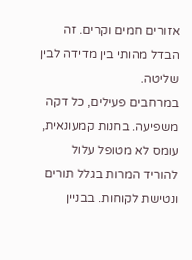אזורים חמים וקרים. זה הבדל מהותי בין מדידה לבין שליטה.
במרחבים פעילים, כל דקה משפיעה. בחנות קמעונאית, עומס לא מטופל עלול להוריד המרות בגלל תורים ונטישת לקוחות. בבניין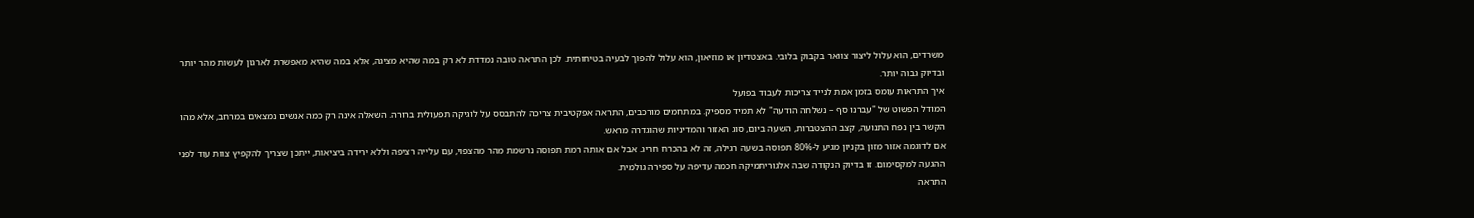משרדים, הוא עלול ליצור צוואר בקבוק בלובי. באצטדיון או מוזיאון, הוא עלול להפוך לבעיה בטיחותית. לכן התראה טובה נמדדת לא רק במה שהיא מציגה, אלא במה שהיא מאפשרת לארגון לעשות מהר יותר ובדיוק גבוה יותר.
איך התראות עומס בזמן אמת לנייד צריכות לעבוד בפועל
המודל הפשוט של "עברנו סף – נשלחה הודעה" לא תמיד מספיק. במתחמים מורכבים, התראה אפקטיבית צריכה להתבסס על לוגיקה תפעולית ברורה. השאלה אינה רק כמה אנשים נמצאים במרחב, אלא מהו הקשר בין נפח התנועה, קצב ההצטברות, השעה ביום, סוג האזור והמדיניות שהוגדרה מראש.
אם לדוגמה אזור מזון בקניון מגיע ל-80% תפוסה בשעה רגילה, זה לא בהכרח חריג. אבל אם אותה רמת תפוסה נרשמת מהר מהצפוי, עם עלייה רציפה וללא ירידה ביציאות, ייתכן שצריך להקפיץ צוות עוד לפני ההגעה למקסימום. זו בדיוק הנקודה שבה אלגוריתמיקה חכמה עדיפה על ספירה גולמית.
התראה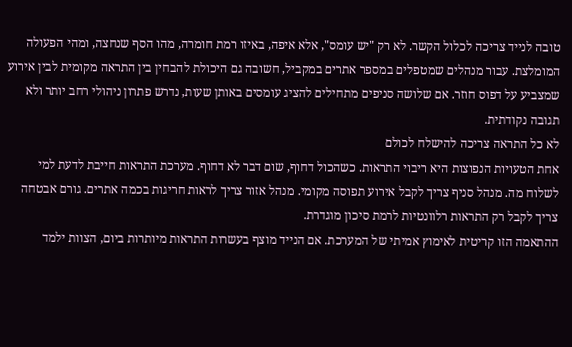טובה לנייד צריכה לכלול הקשר. לא רק "יש עומס", אלא איפה, באיזו רמת חומרה, מהו הסף שנחצה, ומהי הפעולה המומלצת. עבור מנהלים שמטפלים במספר אתרים במקביל, חשובה גם היכולת להבחין בין התראה מקומית לבין אירוע שמצביע על דפוס חוזר. אם שלושה סניפים מתחילים להציג עומסים באותן שעות, נדרש פתרון ניהולי רחב יותר ולא תגובה נקודתית.
לא כל התראה צריכה להישלח לכולם
אחת הטעויות הנפוצות היא ריבוי התראות. כשהכול דחוף, שום דבר לא דחוף. מערכת התראות חייבת לדעת למי לשלוח מה. מנהל סניף צריך לקבל אירוע תפוסה מקומי. מנהל אזור צריך לראות חריגות בכמה אתרים. גורם אבטחה צריך לקבל רק התראות רלוונטיות לרמת סיכון מוגדרת.
ההתאמה הזו קריטית לאימוץ אמיתי של המערכת. אם הנייד מוצף בעשרות התראות מיותרות ביום, הצוות ילמד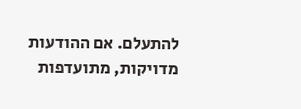להתעלם. אם ההודעות מדויקות, מתועדפות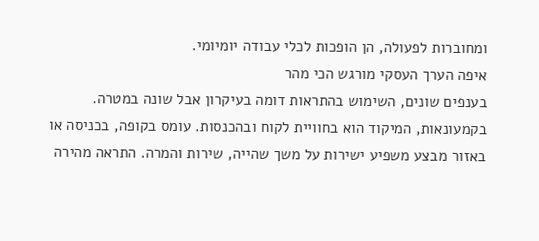ומחוברות לפעולה, הן הופכות לכלי עבודה יומיומי.
איפה הערך העסקי מורגש הכי מהר
בענפים שונים, השימוש בהתראות דומה בעיקרון אבל שונה במטרה. בקמעונאות, המיקוד הוא בחוויית לקוח ובהכנסות. עומס בקופה, בכניסה או באזור מבצע משפיע ישירות על משך שהייה, שירות והמרה. התראה מהירה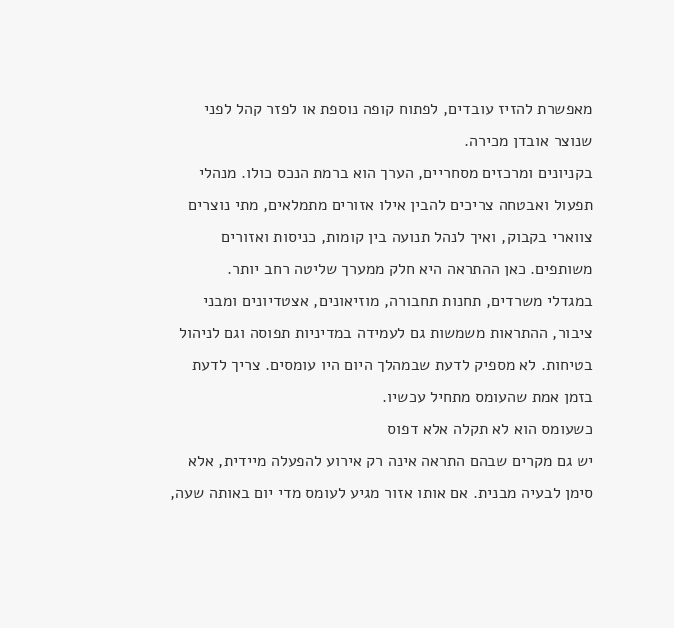מאפשרת להזיז עובדים, לפתוח קופה נוספת או לפזר קהל לפני שנוצר אובדן מכירה.
בקניונים ומרכזים מסחריים, הערך הוא ברמת הנכס כולו. מנהלי תפעול ואבטחה צריכים להבין אילו אזורים מתמלאים, מתי נוצרים צווארי בקבוק, ואיך לנהל תנועה בין קומות, כניסות ואזורים משותפים. כאן ההתראה היא חלק ממערך שליטה רחב יותר.
במגדלי משרדים, תחנות תחבורה, מוזיאונים, אצטדיונים ומבני ציבור, ההתראות משמשות גם לעמידה במדיניות תפוסה וגם לניהול בטיחות. לא מספיק לדעת שבמהלך היום היו עומסים. צריך לדעת בזמן אמת שהעומס מתחיל עכשיו.
כשעומס הוא לא תקלה אלא דפוס
יש גם מקרים שבהם התראה אינה רק אירוע להפעלה מיידית, אלא סימן לבעיה מבנית. אם אותו אזור מגיע לעומס מדי יום באותה שעה,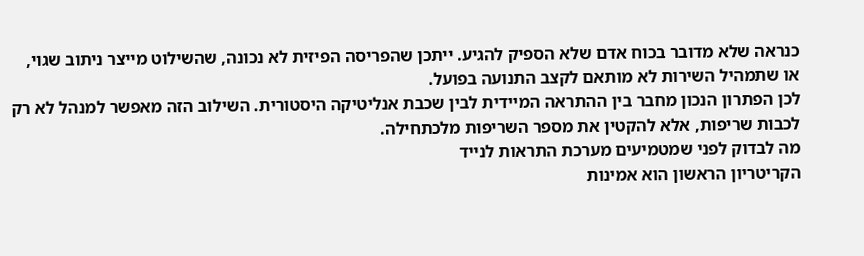כנראה שלא מדובר בכוח אדם שלא הספיק להגיע. ייתכן שהפריסה הפיזית לא נכונה, שהשילוט מייצר ניתוב שגוי, או שתמהיל השירות לא מותאם לקצב התנועה בפועל.
לכן הפתרון הנכון מחבר בין ההתראה המיידית לבין שכבת אנליטיקה היסטורית. השילוב הזה מאפשר למנהל לא רק לכבות שריפות, אלא להקטין את מספר השריפות מלכתחילה.
מה לבדוק לפני שמטמיעים מערכת התראות לנייד
הקריטריון הראשון הוא אמינות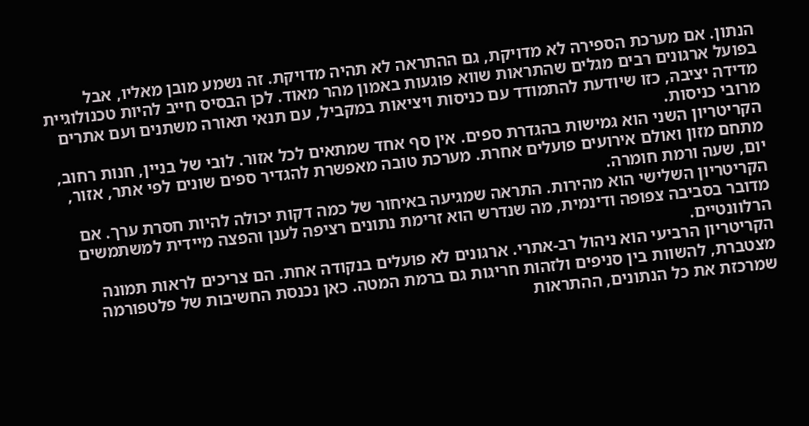הנתון. אם מערכת הספירה לא מדויקת, גם ההתראה לא תהיה מדויקת. זה נשמע מובן מאליו, אבל בפועל ארגונים רבים מגלים שהתראות שווא פוגעות באמון מהר מאוד. לכן הבסיס חייב להיות טכנולוגיית מדידה יציבה, כזו שיודעת להתמודד עם כניסות ויציאות במקביל, עם תנאי תאורה משתנים ועם אתרים מרובי כניסות.
הקריטריון השני הוא גמישות בהגדרת ספים. אין סף אחד שמתאים לכל אזור. לובי של בניין, חנות רחוב, מתחם מזון ואולם אירועים פועלים אחרת. מערכת טובה מאפשרת להגדיר ספים שונים לפי אתר, אזור, יום, שעה ורמת חומרה.
הקריטריון השלישי הוא מהירות. התראה שמגיעה באיחור של כמה דקות יכולה להיות חסרת ערך. אם מדובר בסביבה צפופה ודינמית, מה שנדרש הוא זרימת נתונים רציפה לענן והפצה מיידית למשתמשים הרלוונטיים.
הקריטריון הרביעי הוא ניהול רב-אתרי. ארגונים לא פועלים בנקודה אחת. הם צריכים לראות תמונה מצטברת, להשוות בין סניפים ולזהות חריגות גם ברמת המטה. כאן נכנסת החשיבות של פלטפורמה שמרכזת את כל הנתונים, ההתראות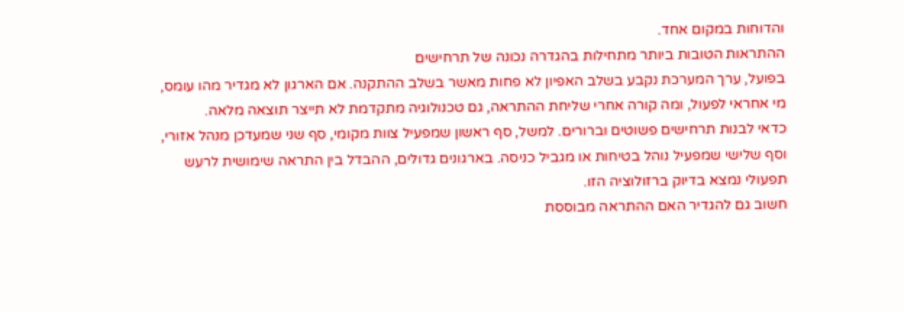והדוחות במקום אחד.
ההתראות הטובות ביותר מתחילות בהגדרה נכונה של תרחישים
בפועל, ערך המערכת נקבע בשלב האפיון לא פחות מאשר בשלב ההתקנה. אם הארגון לא מגדיר מהו עומס, מי אחראי לפעול, ומה קורה אחרי שליחת ההתראה, גם טכנולוגיה מתקדמת לא תייצר תוצאה מלאה.
כדאי לבנות תרחישים פשוטים וברורים. למשל, סף ראשון שמפעיל צוות מקומי, סף שני שמעדכן מנהל אזורי, וסף שלישי שמפעיל נוהל בטיחות או מגביל כניסה. בארגונים גדולים, ההבדל בין התראה שימושית לרעש תפעולי נמצא בדיוק ברזולוציה הזו.
חשוב גם להגדיר האם ההתראה מבוססת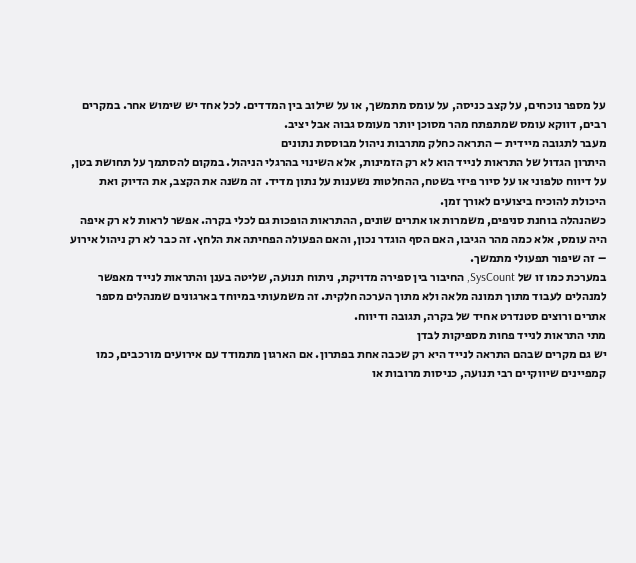על מספר נוכחים, על קצב כניסה, על עומס מתמשך, או על שילוב בין המדדים. לכל אחד יש שימוש אחר. במקרים רבים, דווקא עומס שמתפתח מהר מסוכן יותר מעומס גבוה אבל יציב.
מעבר לתגובה מיידית – התראה כחלק מתרבות ניהול מבוססת נתונים
היתרון הגדול של התראות לנייד הוא לא רק הזמינות, אלא השינוי בהרגלי הניהול. במקום להסתמך על תחושת בטן, על דיווח טלפוני או על סיור פיזי בשטח, ההחלטות נשענות על נתון מדיד. זה משנה את הקצב, את הדיוק ואת היכולת להוכיח ביצועים לאורך זמן.
כשהנהלה בוחנת סניפים, משמרות או אתרים שונים, ההתראות הופכות גם לכלי בקרה. אפשר לראות לא רק איפה היה עומס, אלא כמה מהר הגיבו, האם הסף הוגדר נכון, והאם הפעולה הפחיתה את הלחץ. זה כבר לא רק ניהול אירוע – זה שיפור תפעולי מתמשך.
במערכת כמו זו של SysCount, החיבור בין ספירה מדויקת, ניתוח תנועה, שליטה בענן והתראות לנייד מאפשר למנהלים לעבוד מתוך תמונה מלאה ולא מתוך הערכה חלקית. זה משמעותי במיוחד בארגונים שמנהלים מספר אתרים ורוצים סטנדרט אחיד של בקרה, תגובה ודיווח.
מתי התראות לנייד פחות מספיקות לבדן
יש גם מקרים שבהם התראה לנייד היא רק שכבה אחת בפתרון. אם הארגון מתמודד עם אירועים מורכבים, כמו קמפיינים שיווקיים רבי תנועה, כניסות מרובות או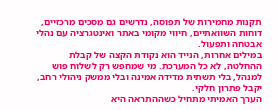תקנות מחמירות של תפוסה, נדרשים גם מסכים מרכזיים, דוחות השוואתיים, חיווי מקומי באתר ואינטגרציה עם נהלי אבטחה ותפעול.
במילים אחרות, הנייד הוא נקודת הקצה של קבלת ההחלטה, לא כל המערכת. מי שמחפש רק לשלוח פוש למנהל, בלי תשתית מדידה אמינה ובלי ממשק ניהולי רחב, יקבל פתרון חלקי.
הערך האמיתי מתחיל כשההתראה היא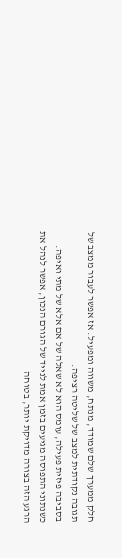חלק ממערך שלם שמודד, מנתח, משווה ומפעיל. אז אפשר לעבור ממצב של תגובה נקודתית למצב של שליטה רציפה.
בסביבה פיזית פעילה, עומס הוא לא שאלה של אם אלא של מתי ואיפה. כשנתוני התפוסה מגיעים בזמן אמת לנייד של הגורם הנכון, אפשר לנהל את הרגע הזה בצורה מדויקת יותר, בטוחה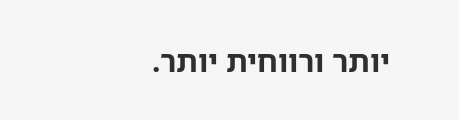יותר ורווחית יותר.